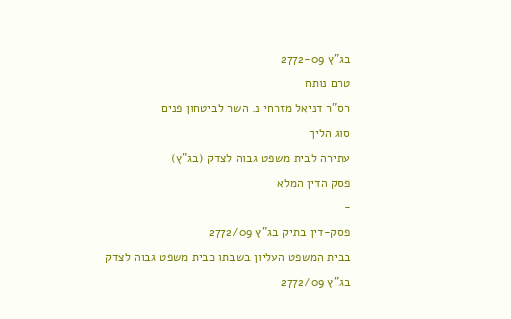בג"ץ 2772-09
טרם נותח
רס"ר דניאל מזרחי נ. השר לביטחון פנים
סוג הליך
עתירה לבית משפט גבוה לצדק (בג"ץ)
פסק הדין המלא
-
פסק-דין בתיק בג"ץ 2772/09
בבית המשפט העליון בשבתו כבית משפט גבוה לצדק
בג"ץ 2772/09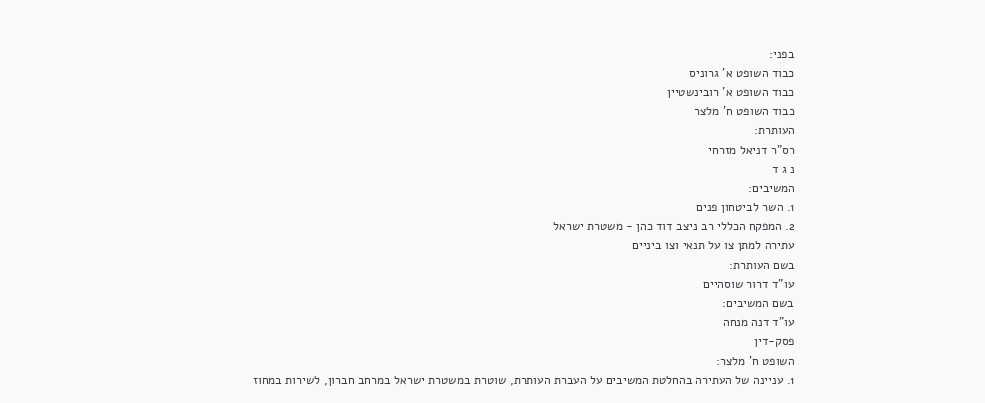בפני:
כבוד השופט א' גרוניס
כבוד השופט א' רובינשטיין
כבוד השופט ח' מלצר
העותרת:
רס"ר דניאל מזרחי
נ ג ד
המשיבים:
1. השר לביטחון פנים
2. המפקח הכללי רב ניצב דוד כהן - משטרת ישראל
עתירה למתן צו על תנאי וצו ביניים
בשם העותרת:
עו"ד דרור שוסהיים
בשם המשיבים:
עו"ד דנה מנחה
פסק-דין
השופט ח' מלצר:
1. עניינה של העתירה בהחלטת המשיבים על העברת העותרת, שוטרת במשטרת ישראל במרחב חברון, לשירות במחוז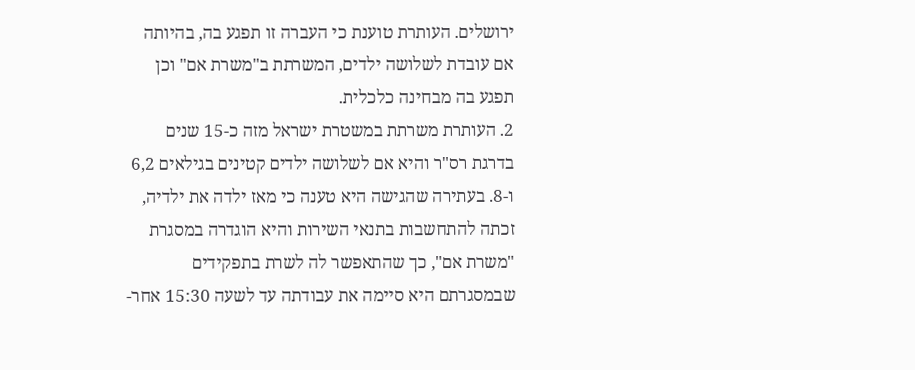ירושלים. העותרת טוענת כי העברה זו תפגע בה, בהיותה אם עובדת לשלושה ילדים, המשרתת ב"משרת אם" וכן תפגע בה מבחינה כלכלית.
2. העותרת משרתת במשטרת ישראל מזה כ-15 שנים בדרגת רס"ר והיא אם לשלושה ילדים קטינים בגילאים 6,2 ו-8. בעתירה שהגישה היא טענה כי מאז ילדה את ילדיה, זכתה להתחשבות בתנאי השירות והיא הוגדרה במסגרת "משרת אם", כך שהתאפשר לה לשרת בתפקידים שבמסגרתם היא סיימה את עבודתה עד לשעה 15:30 אחר-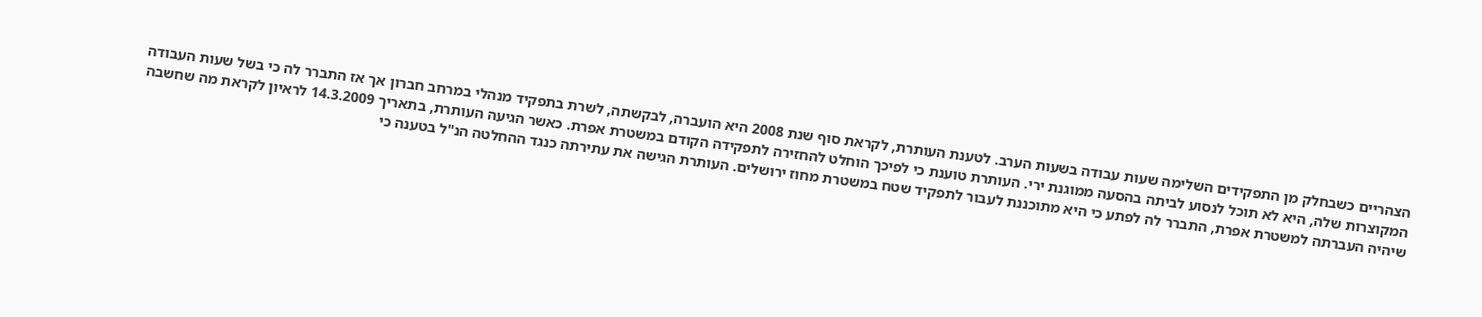הצהריים כשבחלק מן התפקידים השלימה שעות עבודה בשעות הערב. לטענת העותרת, לקראת סוף שנת 2008 היא הועברה, לבקשתה, לשרת בתפקיד מנהלי במרחב חברון אך אז התברר לה כי בשל שעות העבודה המקוצרות שלה, היא לא תוכל לנסוע לביתה בהסעה ממוגנת ירי. העותרת טוענת כי לפיכך הוחלט להחזירה לתפקידה הקודם במשטרת אפרת. כאשר הגיעה העותרת, בתאריך 14.3.2009 לראיון לקראת מה שחשבה שיהיה העברתה למשטרת אפרת, התברר לה לפתע כי היא מתוכננת לעבור לתפקיד שטח במשטרת מחוז ירושלים. העותרת הגישה את עתירתה כנגד ההחלטה הנ"ל בטענה כי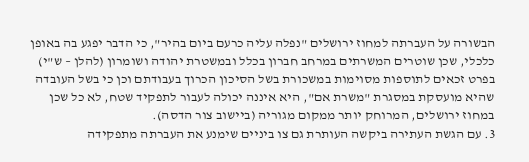הבשורה על העברתה למחוז ירושלים "נפלה עליה כרעם ביום בהיר", כי הדבר יפגע בה באופן כלכלי, שכן שוטרים המשרתים במרחב חברון בכלל ובמשטרת יהודה ושומרון (להלן – ש"י) בפרט זכאים לתוספות מסוימות במשכורת בשל הסיכון הכרוך בעבודתם וכן כי בשל העובדה שהיא מועסקת במסגרת "משרת אם", היא איננה יכולה לעבור לתפקיד שטח, לא כל שכן במחוז ירושלים, המרוחק יותר ממקום מגוריה (ביישוב צור הדסה).
3. עם הגשת העתירה ביקשה העותרת גם צו ביניים שימנע את העברתה מתפקידה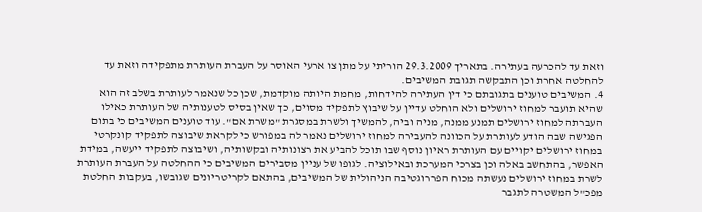וזאת עד להכרעה בעתירה. בתאריך 29.3.2009 הוריתי על מתן צו ארעי האוסר על העברת העותרת מתפקידה וזאת עד להחלטה אחרת וכן התבקשה תגובת המשיבים.
4. המשיבים טוענים בתגובתם כי דין העתירה להידחות, מחמת היותה מוקדמת, שכן כל שנאמר לעותרת בשלב זה הוא שהיא תועבר למחוז ירושלים ולא הוחלט עדיין על שיבוץ לתפקיד מסוים, כך שאין בסיס לטענותיה של העותרת כאילו העברתה למחוז ירושלים תמנע ממנה, מניה וביה, להמשיך ולשרת במסגרת "משרת אם". עוד טוענים המשיבים כי בתום הפגישה שבה הודע לעותרת על הכוונה להעבירה למחוז ירושלים נאמר לה במפורש כי לקראת שיבוצה לתפקיד קונקרטי במחוז ירושלים יקויים עם העותרת ראיון נוסף שבו תוכל להביע את רצונותיה ובקשותיה, ושיבוצה לתפקיד ייעשה, במידת האפשר, בהתחשב באלה וכן בצרכי המערכת ובאילוציה. לגופו של עניין מסבירים המשיבים כי ההחלטה על העברת העותרת לשרת במחוז ירושלים נעשתה מכוח הפררוגטיבה הניהולית של המשיבים, בהתאם לקריטריונים שגובשו, בעקבות החלטת מפכ"ל המשטרה לתגבר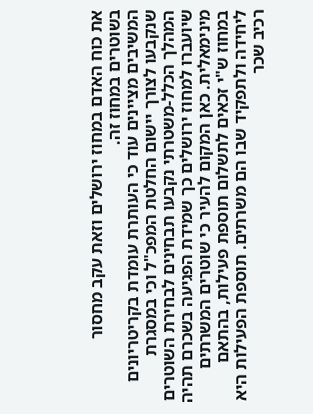את כוח האדם במחוז ירושלים וזאת עקב מחסור בשוטרים במחוז זה.
המשיבים מציינים עוד כי העותרת עומדת בקריטריונים שנקבעו לצורך יישום החלטת המפכ"ל וכי במסגרת המהלך הכלל-משטרתי נקבעו תבחינים לבחירת השוטרים שיועברו למחוז ירושלים כך שמידת הפגיעה בשכרם תהיה מינימאלית. כאן המקום להעיר כי שוטרים המשרתים במחוז ש"י זכאים לתשלום תוספת פעילות, בהתאם ליחידה ולתפקיד שבו הם משרתים. תוספת הפעילות היא רכיב שכר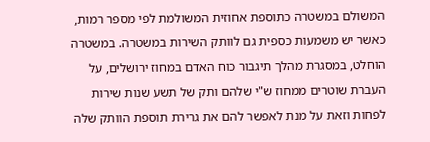המשולם במשטרה כתוספת אחוזית המשולמת לפי מספר רמות, כאשר יש משמעות כספית גם לוותק השירות במשטרה. במשטרה הוחלט, במסגרת מהלך תיגבור כוח האדם במחוז ירושלים, על העברת שוטרים ממחוז ש"י שלהם ותק של תשע שנות שירות לפחות וזאת על מנת לאפשר להם את גרירת תוספת הוותק שלה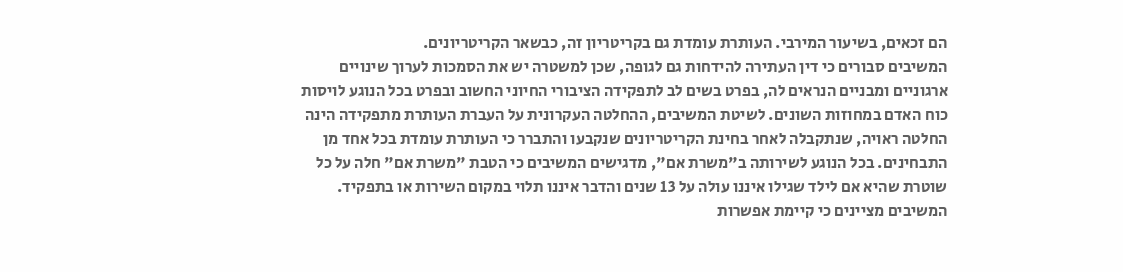הם זכאים, בשיעור המירבי. העותרת עומדת גם בקריטריון זה, כבשאר הקריטריונים.
המשיבים סבורים כי דין העתירה להידחות גם לגופה, שכן למשטרה יש את הסמכות לערוך שינויים ארגוניים ומבניים הנראים לה, בפרט בשים לב לתפקידה הציבורי החיוני החשוב ובפרט בכל הנוגע לויסות כוח האדם במחוזות השונים. לשיטת המשיבים, ההחלטה העקרונית על העברת העותרת מתפקידה הינה החלטה ראויה, שנתקבלה לאחר בחינת הקריטריונים שנקבעו והתברר כי העותרת עומדת בכל אחד מן התבחינים. בכל הנוגע לשירותה ב"משרת אם", מדגישים המשיבים כי הטבת "משרת אם" חלה על כל שוטרת שהיא אם לילד שגילו איננו עולה על 13 שנים והדבר איננו תלוי במקום השירות או בתפקיד. המשיבים מציינים כי קיימת אפשרות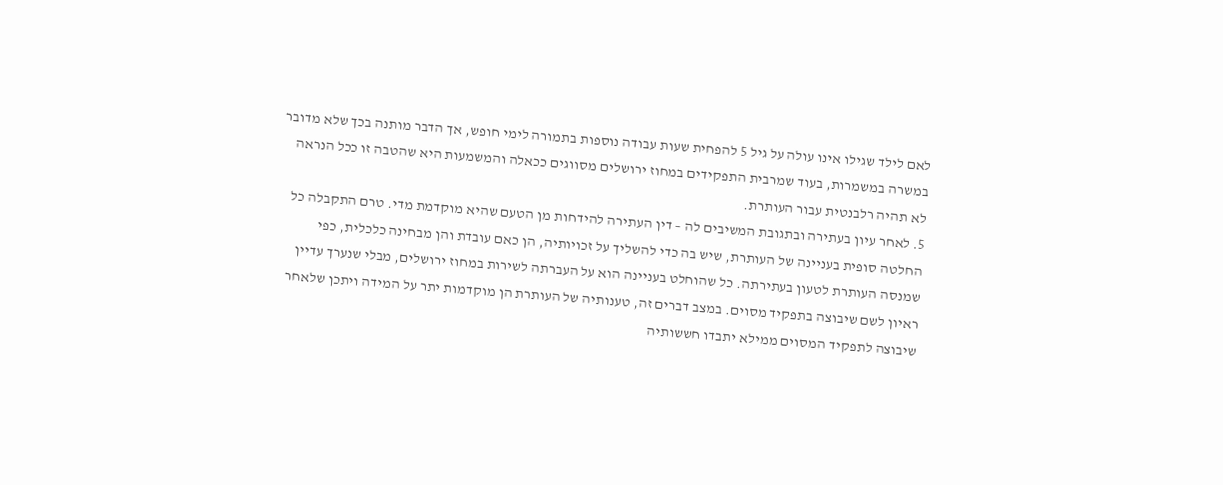לאם לילד שגילו אינו עולה על גיל 5 להפחית שעות עבודה נוספות בתמורה לימי חופש, אך הדבר מותנה בכך שלא מדובר במשרה במשמרות, בעוד שמרבית התפקידים במחוז ירושלים מסווגים ככאלה והמשמעות היא שהטבה זו ככל הנראה לא תהיה רלבנטית עבור העותרת.
5. לאחר עיון בעתירה ובתגובת המשיבים לה – דין העתירה להידחות מן הטעם שהיא מוקדמת מדי. טרם התקבלה כל החלטה סופית בעניינה של העותרת, שיש בה כדי להשליך על זכויותיה, הן כאם עובדת והן מבחינה כלכלית, כפי שמנסה העותרת לטעון בעתירתה. כל שהוחלט בעניינה הוא על העברתה לשירות במחוז ירושלים, מבלי שנערך עדיין ראיון לשם שיבוצה בתפקיד מסוים. במצב דברים זה, טענותיה של העותרת הן מוקדמות יתר על המידה ויתכן שלאחר שיבוצה לתפקיד המסוים ממילא יתבדו חששותיה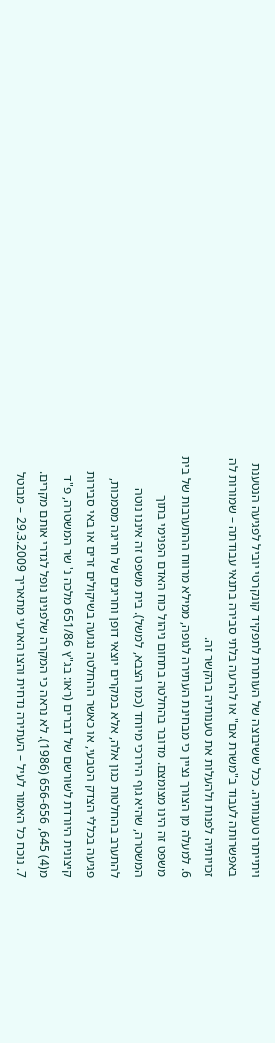ויתייתרו טענותיה. ככל ששיבוצה של העותרת לתפקיד קונקרטי יוביל לפגיעה הנטענת באפשרותה לעבוד ב"משרת אם" או להרעה בלתי סבירה בתנאי עבודתה – שמורות לה זכויותיה לפנות ולהעלות את טענותיה בהקשר זה.
6. למעלה מן הצורך נציין כי מבחינת העתירה לגופה, ממילא מרווח ההתערבות של בית משפט זה הינו מצומצם. מדובר בהחלטה בתחום ניהול כוח האדם הפנימי בתוך המשטרה, שהיא גוף היררכי מיוחד (כמו הצבא, למשל). בית משפט זה איננו נוטה להתערב בהחלטות כגון אלה, אלא במקרים יוצאי דופן וחריגים של חריגה מסמכות, פגיעה בכללי הצדק הטבעי, או כאשר ההחלטה נגועה בשיקולים זרים או באי סבירות קיצונית היורדת לשורשם של דברים (ראו: בג"ץ 651/86 מלכה נ' שר המשטרה, פ"ד מ(4) 645, 656-656 (1986). לא נראה כי המקרה שלפנינו נופל לגדרי אותם מקרים.
7. נוכח כל האמור לעיל – העתירה נדחית והצו הארעי מתאריך 29.3.2009 – מבוטל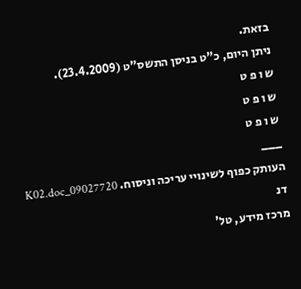בזאת.
ניתן היום, כ"ט בניסן התשס"ט (23.4.2009).
ש ו פ ט
ש ו פ ט
ש ו פ ט
___
העותק כפוף לשינויי עריכה וניסוח. 09027720_K02.doc דנ
מרכז מידע, טל'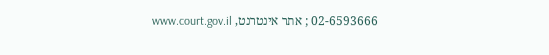02-6593666 ; אתר אינטרנט, www.court.gov.il